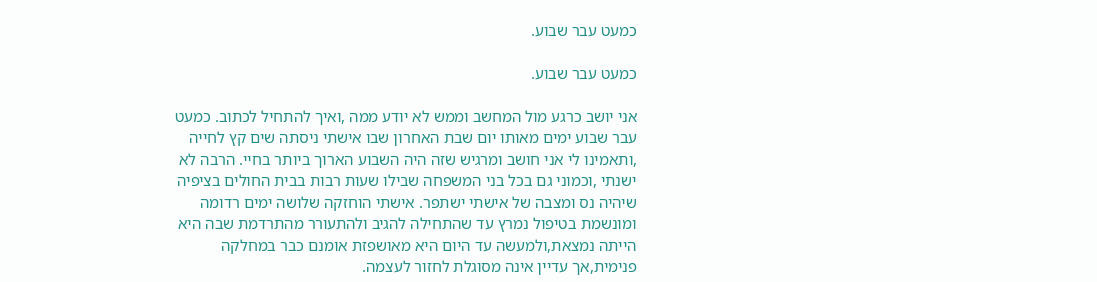כמעט עבר שבוע.

כמעט עבר שבוע.

אני יושב כרגע מול המחשב וממש לא יודע ממה ,ואיך להתחיל לכתוב. כמעט עבר שבוע ימים מאותו יום שבת האחרון שבו אישתי ניסתה שים קץ לחייה ,ותאמינו לי אני חושב ומרגיש שזה היה השבוע הארוך ביותר בחיי. הרבה לא ישנתי ,וכמוני גם בכל בני המשפחה שבילו שעות רבות בבית החולים בציפיה שיהיה נס ומצבה של אישתי ישתפר. אישתי הוחזקה שלושה ימים רדומה ומונשמת בטיפול נמרץ עד שהתחילה להגיב ולהתעורר מהתרדמת שבה היא הייתה נמצאת,ולמעשה עד היום היא מאושפזת אומנם כבר במחלקה פנימית,אך עדיין אינה מסוגלת לחזור לעצמה.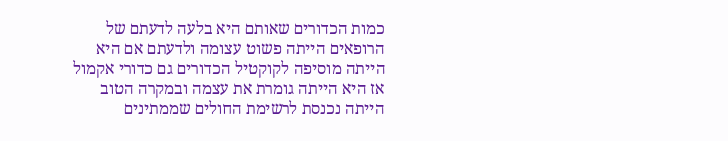כמות הכדורים שאותם היא בלעה לדעתם של הרופאים הייתה פשוט עצומה ולדעתם אם היא הייתה מוסיפה לקוקטיל הכדורים גם כדורי אקמול אז היא הייתה גומרת את עצמה ובמקרה הטוב הייתה נכנסת לרשימת החולים שממתינים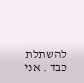להשתלת כבד . אני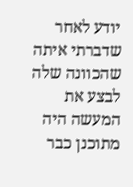יודע לאחר שדברתי איתה שהכוונה שלה לבצע את המעשה היה מתוכנן כבר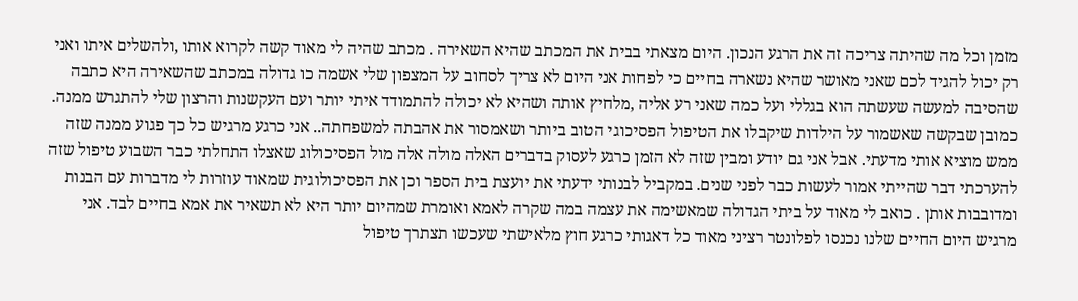מזמן וכל מה שהיתה צריכה זה את הרגע הנכון. היום מצאתי בבית את המכתב שהיא השאירה . מכתב שהיה לי מאוד קשה לקרוא אותו ,ולהשלים איתו ואני רק יכול להגיד לכם שאני מאושר שהיא נשארה בחיים כי לפחות אני היום לא צריך לסחוב על המצפון שלי אשמה כו גדולה במכתב שהשאירה היא כתבה שהסיבה למעשה שעשתה הוא בגללי ועל כמה שאני רע אליה ,מלחיץ אותה ושהיא לא יכולה להתמודד איתי יותר ועם העקשנות והרצון שלי להתגרש ממנה. כמובן שבקשה שאשמור על הילדות שיקבלו את הטיפול הפסיכוגי הטוב ביותר ושאמסור את אהבתה למשפחתה.. אני כרגע מרגיש כל כך פגוע ממנה שזה ממש מוציא אותי מדעתי. אבל אני גם יודע ומבין שזה לא הזמן כרגע לעסוק בדברים האלה מולה אלה מול הפסיכולוג שאצלו התחלתי כבר השבוע טיפול שזה להערכתי דבר שהייתי אמור לעשות כבר לפני שנים. במקביל לבנותי ידעתי את יועצת בית הספר וכן את הפסיכולוגית שמאוד עוזרות לי מדברות עם הבנות ומדובבות אותן . כואב לי מאוד על ביתי הגדולה שמאשימה את עצמה במה שקרה לאמא ואומרת שמהיום יותר היא לא תשאיר את אמא בחיים לבד. אני מרגיש היום החיים שלנו נכנסו לפלונטר רציני מאוד כל דאגותי כרגע חוץ מלאישתי שעכשו תצתרך טיפול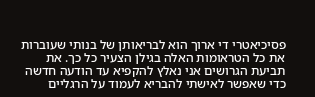פסיכיאטרי די ארוך הוא לבריאותן של בנותי שעוברות את כל הטראומות האלה בגילן הצעיר כל כך. את תביעת הגרושים אני נאלץ להקפיא עד הודעה חדשה כדי שאפשר לאישתי להבריא לעמוד על הרגליים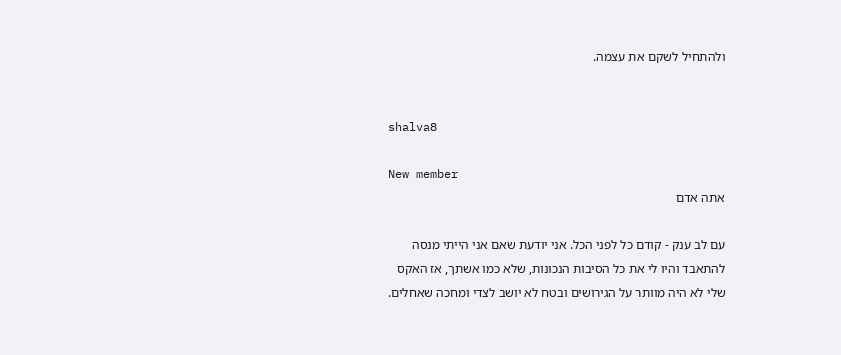ולהתחיל לשקם את עצמה.


shalva8

New member
אתה אדם

עם לב ענק - קודם כל לפני הכל. אני יודעת שאם אני הייתי מנסה להתאבד והיו לי את כל הסיבות הנכונות, שלא כמו אשתך, אז האקס שלי לא היה מוותר על הגירושים ובטח לא יושב לצדי ומחכה שאחלים.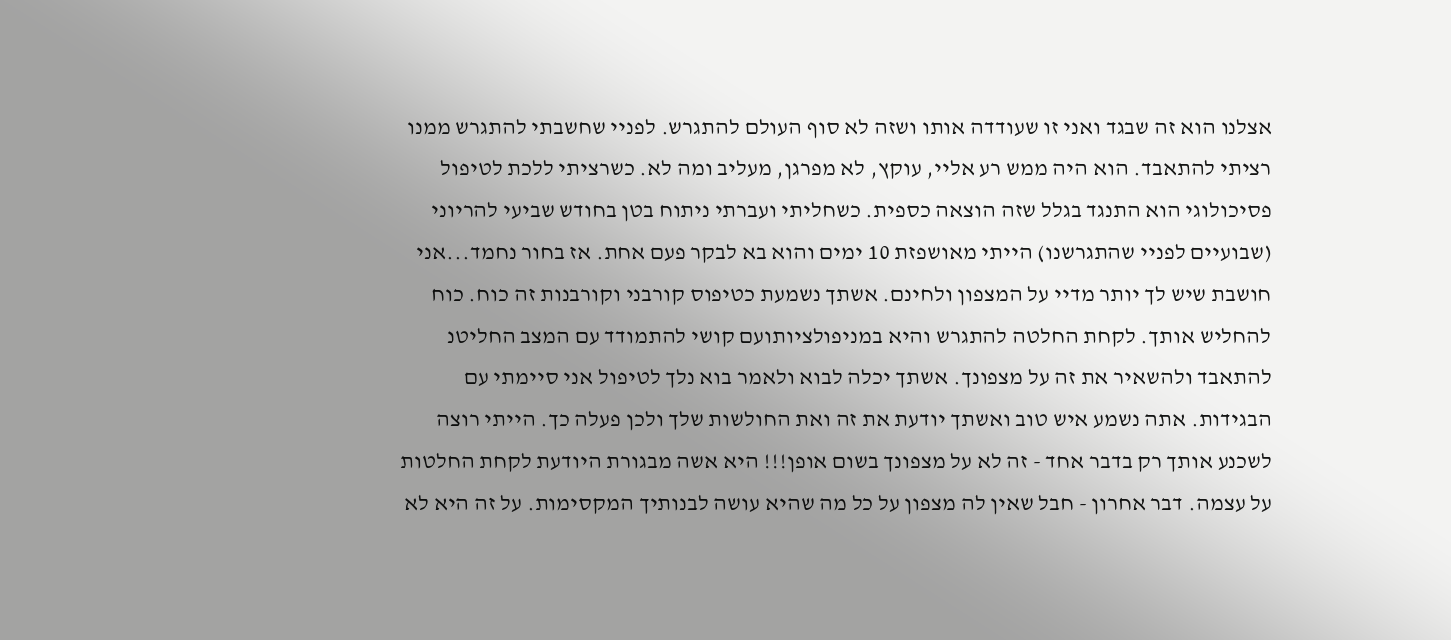אצלנו הוא זה שבגד ואני זו שעודדה אותו ושזה לא סוף העולם להתגרש. לפניי שחשבתי להתגרש ממנו רציתי להתאבד. הוא היה ממש רע אליי, עוקץ, לא מפרגן, מעליב ומה לא. כשרציתי ללכת לטיפול פסיכולוגי הוא התנגד בגלל שזה הוצאה כספית. כשחליתי ועברתי ניתוח בטן בחודש שביעי להריוני (שבועיים לפניי שהתגרשנו) הייתי מאושפזת 10 ימים והוא בא לבקר פעם אחת. אז בחור נחמד...אני חושבת שיש לך יותר מדיי על המצפון ולחינם. אשתך נשמעת כטיפוס קורבני וקורבנות זה כוח. כוח להחליש אותך. לקחת החלטה להתגרש והיא במניפולציותועם קושי להתמודד עם המצב החליטנ להתאבד ולהשאיר את זה על מצפונך. אשתך יכלה לבוא ולאמר בוא נלך לטיפול אני סיימתי עם הבגידות. אתה נשמע איש טוב ואשתך יודעת את זה ואת החולשות שלך ולכן פעלה כך. הייתי רוצה לשכנע אותך רק בדבר אחד - זה לא על מצפונך בשום אופן!!! היא אשה מבגורת היודעת לקחת החלטות על עצמה. דבר אחרון - חבל שאין לה מצפון על כל מה שהיא עושה לבנותיך המקסימות. על זה היא לא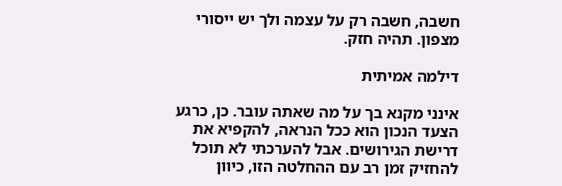חשבה, חשבה רק על עצמה ולך יש ייסורי מצפון. תהיה חזק.

דילמה אמיתית

אינני מקנא בך על מה שאתה עובר. כן, כרגע הצעד הנכון הוא ככל הנראה, להקפיא את דרישת הגירושים. אבל להערכתי לא תוכל להחזיק זמן רב עם ההחלטה הזו, כיוון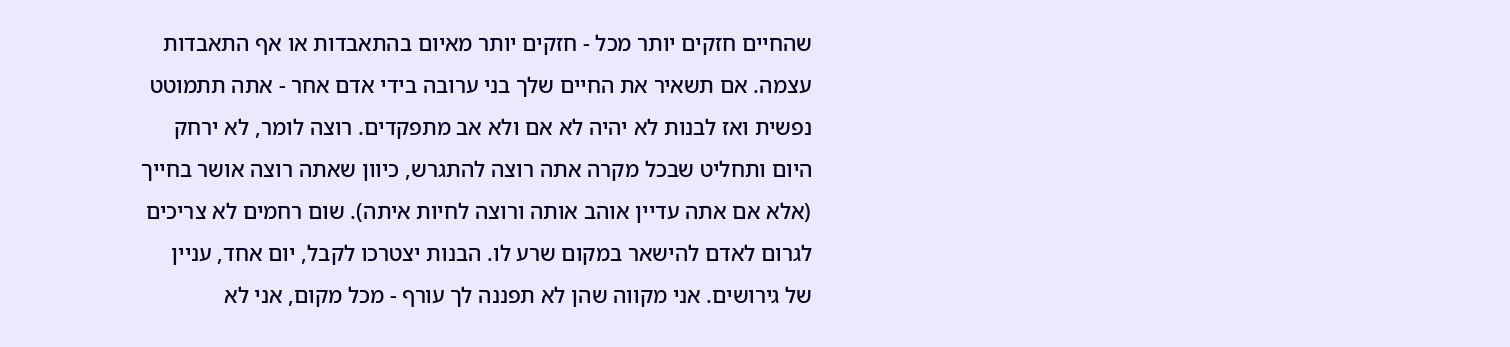שהחיים חזקים יותר מכל - חזקים יותר מאיום בהתאבדות או אף התאבדות עצמה. אם תשאיר את החיים שלך בני ערובה בידי אדם אחר - אתה תתמוטט נפשית ואז לבנות לא יהיה לא אם ולא אב מתפקדים. רוצה לומר, לא ירחק היום ותחליט שבכל מקרה אתה רוצה להתגרש, כיוון שאתה רוצה אושר בחייך (אלא אם אתה עדיין אוהב אותה ורוצה לחיות איתה). שום רחמים לא צריכים לגרום לאדם להישאר במקום שרע לו. הבנות יצטרכו לקבל, יום אחד, עניין של גירושים. אני מקווה שהן לא תפננה לך עורף - מכל מקום, אני לא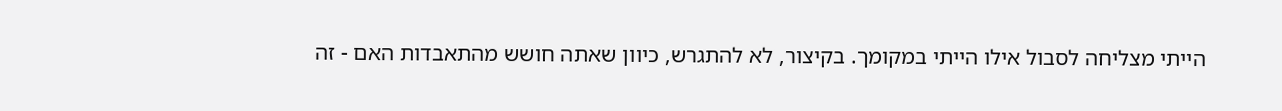הייתי מצליחה לסבול אילו הייתי במקומך. בקיצור, לא להתגרש, כיוון שאתה חושש מהתאבדות האם - זה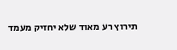תירוץ רע מאוד שלא יחזיק מעמד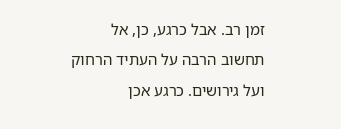זמן רב. אבל כרגע, כן, אל תחשוב הרבה על העתיד הרחוק ועל גירושים. כרגע אכן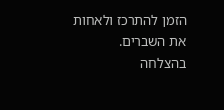הזמן להתרכז ולאחות את השברים. בהצלחה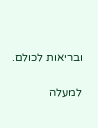ובריאות לכולם.

למעלה